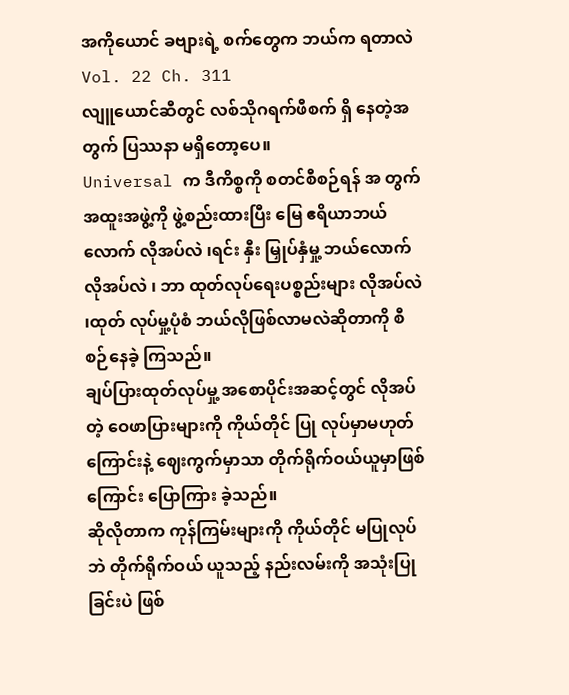အကိုယောင် ခဗျားရဲ့ စက်တွေက ဘယ်က ရတာလဲ
Vol. 22 Ch. 311
လျူယောင်ဆီတွင် လစ်သိုဂရက်ဖီစက် ရှိ နေတဲ့အတွက် ပြဿနာ မရှိတော့ပေ။
Universal က ဒီကိစ္စကို စတင်စီစဉ်ရန် အ တွက် အထူးအဖွဲ့ကို ဖွဲ့စည်းထားပြီး မြေ ဧရိယာဘယ်လောက် လိုအပ်လဲ ၊ရင်း နှီး မြှုပ်နှံမှု့ ဘယ်လောက် လိုအပ်လဲ ၊ ဘာ ထုတ်လုပ်ရေးပစ္စည်းများ လိုအပ်လဲ ၊ထုတ် လုပ်မှု့ပုံစံ ဘယ်လိုဖြစ်လာမလဲဆိုတာကို စီစဉ်နေခဲ့ ကြသည်။
ချပ်ပြားထုတ်လုပ်မှု့ အစောပိုင်းအဆင့်တွင် လိုအပ်တဲ့ ဝေဖာပြားများကို ကိုယ်တိုင် ပြု လုပ်မှာမဟုတ်ကြောင်းနဲ့ ဈေးကွက်မှာသာ တိုက်ရိုက်ဝယ်ယူမှာဖြစ်ကြောင်း ပြောကြား ခဲ့သည်။
ဆိုလိုတာက ကုန်ကြမ်းများကို ကိုယ်တိုင် မပြုလုပ်ဘဲ တိုက်ရိုက်ဝယ် ယူသည့် နည်းလမ်းကို အသုံးပြုခြင်းပဲ ဖြစ်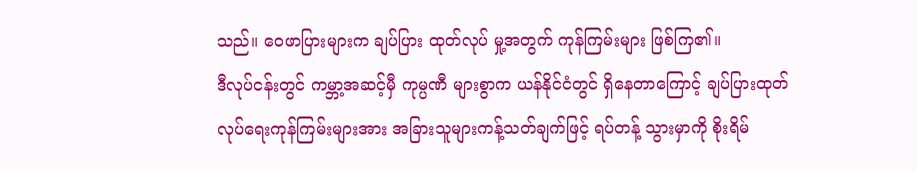သည်။ ဝေဖာပြားများက ချပ်ပြား ထုတ်လုပ် မှု့အတွက် ကုန်ကြမ်းများ ဖြစ်ကြ၏။
ဒီလုပ်ငန်းတွင် ကမ္ဘာ့အဆင့်မှီ ကုမ္ပဏီ များစွာက ယန်နိုင်ငံတွင် ရှိနေတာကြောင့် ချပ်ပြားထုတ်လုပ်ရေးကုန်ကြမ်းများအား အခြားသူများကန့်သတ်ချက်ဖြင့် ရပ်တန့် သွားမှာကို စိုးရိမ်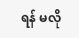ရန် မလို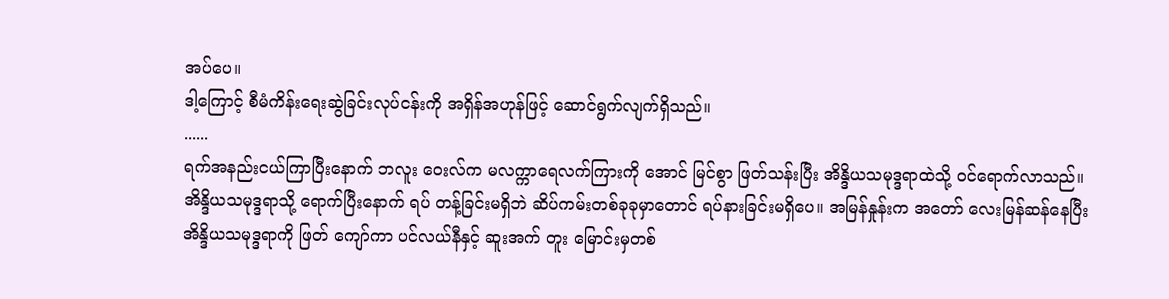အပ်ပေ။
ဒါ့ကြောင့် စီမံကိန်းရေးဆွဲခြင်းလုပ်ငန်းကို အရှိန်အဟုန်ဖြင့် ဆောင်ရွက်လျက်ရှိသည်။
......
ရက်အနည်းငယ်ကြာပြီးနောက် ဘလူး ဝေးလ်က မလက္ကာရေလက်ကြားကို အောင် မြင်စွာ ဖြတ်သန်းပြီး အိန္ဒိယသမုဒ္ဒရာထဲသို့ ဝင်ရောက်လာသည်။
အိန္ဒိယသမုဒ္ဒရာသို့ ရောက်ပြီးနောက် ရပ် တန့်ခြင်းမရှိဘဲ ဆိပ်ကမ်းတစ်ခုခုမှာတောင် ရပ်နားခြင်းမရှိပေ။ အမြန်နှုန်းက အတော် လေးမြန်ဆန်နေပြီး အိန္ဒိယသမုဒ္ဒရာကို ဖြတ် ကျော်ကာ ပင်လယ်နီနှင့် ဆူးအက် တူး မြောင်းမှတစ်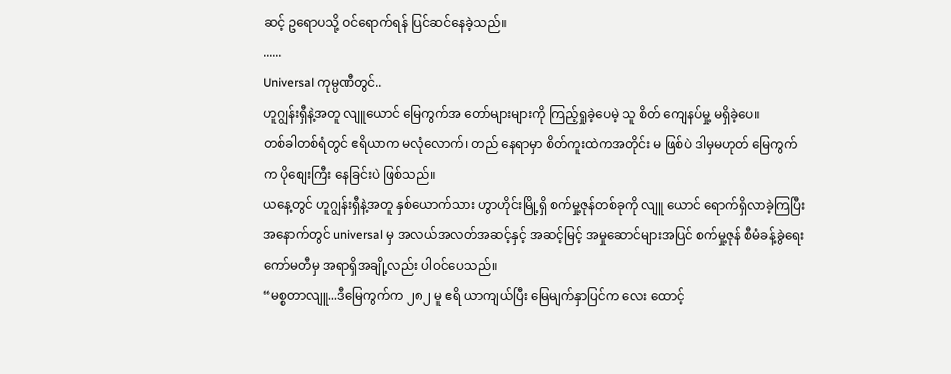ဆင့် ဥရောပသို့ ဝင်ရောက်ရန် ပြင်ဆင်နေခဲ့သည်။
......
Universal ကုမ္ပဏီတွင်..
ဟူဂျွန်းရှီနဲ့အတူ လျူယောင် မြေကွက်အ တော်များများကို ကြည့်ရှုခဲ့ပေမဲ့ သူ စိတ် ကျေနပ်မှု့ မရှိခဲ့ပေ။
တစ်ခါတစ်ရံတွင် ဧရိယာက မလုံလောက်၊ တည် နေရာမှာ စိတ်ကူးထဲကအတိုင်း မ ဖြစ်ပဲ ဒါမှမဟုတ် မြေကွက်က ပိုစျေးကြီး နေခြင်းပဲ ဖြစ်သည်။
ယနေ့တွင် ဟူဂျွန်းရှီနဲ့အတူ နှစ်ယောက်သား ဟွာဟိုင်းမြို့ရှိ စက်မှု့ဇုန်တစ်ခုကို လျူ ယောင် ရောက်ရှိလာခဲ့ကြပြီး အနောက်တွင် universal မှ အလယ်အလတ်အဆင့်နှင့် အဆင့်မြင့် အမှုဆောင်များအပြင် စက်မှု့ဇုန် စီမံခန့်ခွဲရေးကော်မတီမှ အရာရှိအချို့လည်း ပါဝင်ပေသည်။
“မစ္စတာလျူ...ဒီမြေကွက်က ၂၈၂ မူ ဧရိ ယာကျယ်ပြီး မြေမျက်နှာပြင်က လေး ထောင့်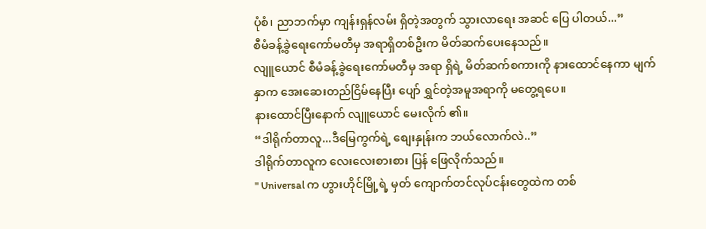ပုံစံ၊ ညာဘက်မှာ ကျန်းရှန်လမ်း ရှိတဲ့အတွက် သွားလာရေး အဆင် ပြေ ပါတယ်...”
စီမံခန့်ခွဲရေးကော်မတီမှ အရာရှိတစ်ဦးက မိတ်ဆက်ပေးနေသည်။
လျူယောင် စီမံခန့်ခွဲရေးကော်မတီမှ အရာ ရှိရဲ့ မိတ်ဆက်စကားကို နားထောင်နေကာ မျက်နှာက အေးဆေးတည်ငြိမ်နေပြီး ပျော် ရွှင်တဲ့အမူအရာကို မတွေ့ရပေ။
နားထောင်ပြီးနောက် လျူယောင် မေးလိုက် ၏။
“ဒါရိုက်တာလူ...ဒီမြေကွက်ရဲ့ စျေးနှုန်းက ဘယ်လောက်လဲ..”
ဒါရိုက်တာလူက လေးလေးစားစား ပြန် ဖြေလိုက်သည်။
" Universal က ဟွားဟိုင်မြို့ရဲ့ မှတ် ကျောက်တင်လုပ်ငန်းတွေထဲက တစ်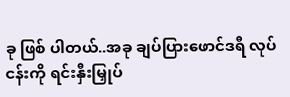ခု ဖြစ် ပါတယ်..အခု ချပ်ပြားဖောင်ဒရီ လုပ် ငန်းကို ရင်းနှီးမြှုပ်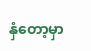နှံတော့မှာ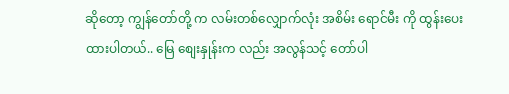ဆိုတော့ ကျွန်တော်တို့ က လမ်းတစ်လျှောက်လုံး အစိမ်း ရောင်မီး ကို ထွန်းပေးထားပါတယ်.. မြေ စျေးနှုန်းက လည်း အလွန်သင့် တော်ပါ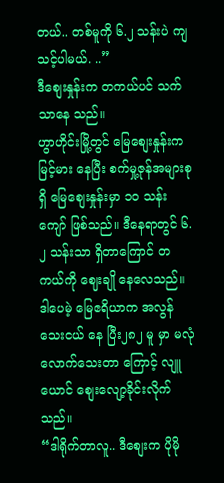တယ်.. တစ်မူကို ၆.၂ သန်းပဲ ကျသင့်ပါမယ်. ..”
ဒီစျေးနှုန်းက တကယ်ပင် သက်သာနေ သည်။
ဟွာဟိုင်းမြို့တွင် မြေစျေးနှုန်းက မြင့်မား နေပြီး စက်မှု့ဇုန်အများစုရှိ မြေစျေးနှုန်းမှာ ၁၀ သန်းကျော် ဖြစ်သည်။ ဒီနေရာတွင် ၆.၂ သန်းသာ ရှိတာကြောင် တကယ်ကို ဈေးချို နေလေသည်။
ဒါပေမဲ့ မြေဧရိယာက အလွန်သေးငယ် နေ ပြီး၂၈၂ မူ မှာ မလုံလောက်သေးတာ ကြောင့် လျူယောင် စျေးလျော့ခိုင်းလိုက် သည်။
“ဒါရိုက်တာလူ.. ဒီစျေးက ပိုမို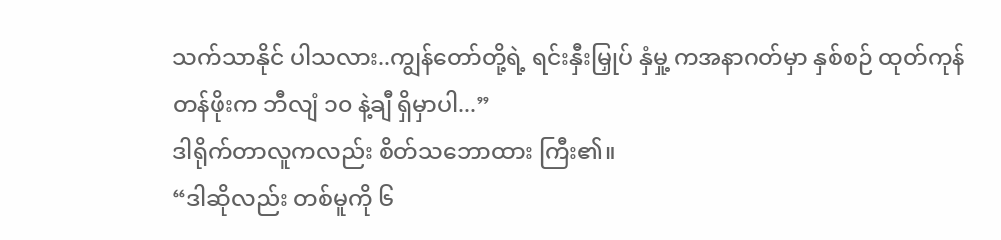သက်သာနိုင် ပါသလား..ကျွန်တော်တို့ရဲ့ ရင်းနှီးမြှုပ် နှံမှု့ ကအနာဂတ်မှာ နှစ်စဉ် ထုတ်ကုန်တန်ဖိုးက ဘီလျံ ၁၀ နဲ့ချီ ရှိမှာပါ...”
ဒါရိုက်တာလူကလည်း စိတ်သဘောထား ကြီး၏။
“ဒါဆိုလည်း တစ်မူကို ၆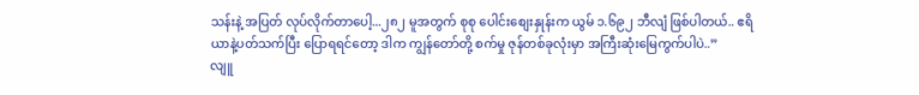သန်းနဲ့ အပြတ် လုပ်လိုက်တာပေါ့...၂၈၂ မူအတွက် စုစု ပေါင်းစျေးနှုန်းက ယွမ် ၁.၆၉၂ ဘီလျံ ဖြစ်ပါတယ်.. ဧရိယာနဲ့ပတ်သက်ပြီး ပြောရရင်တော့ ဒါက ကျွန်တော်တို့ စက်မှု ဇုန်တစ်ခုလုံးမှာ အကြီးဆုံးမြေကွက်ပါပဲ..”
လျူ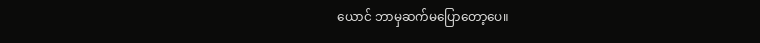ယောင် ဘာမှဆက်မပြောတော့ပေ။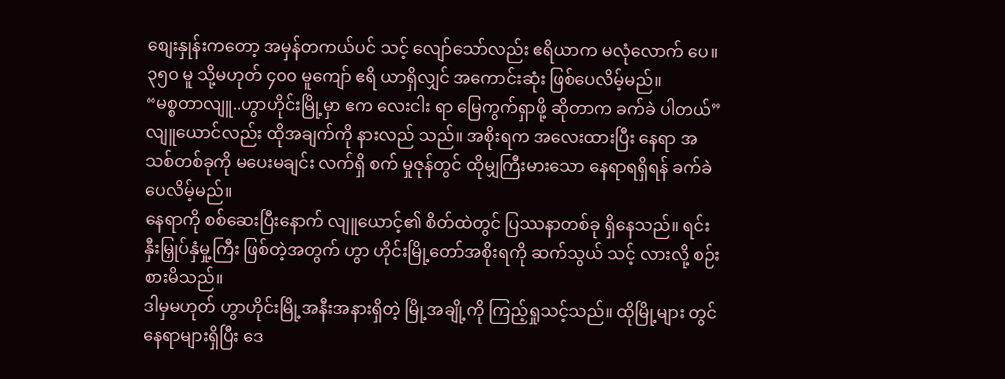စျေးနှုန်းကတော့ အမှန်တကယ်ပင် သင့် လျော်သော်လည်း ဧရိယာက မလုံလောက် ပေ။ ၃၅၀ မူ သို့မဟုတ် ၄၀၀ မူကျော် ဧရိ ယာရှိလျှင် အကောင်းဆုံး ဖြစ်ပေလိမ့်မည်။
“မစ္စတာလျူ..ဟွာဟိုင်းမြို့မှာ ဧက လေးငါး ရာ မြေကွက်ရှာဖို့ ဆိုတာက ခက်ခဲ ပါတယ်”
လျူယောင်လည်း ထိုအချက်ကို နားလည် သည်။ အစိုးရက အလေးထားပြီး နေရာ အသစ်တစ်ခုကို မပေးမချင်း လက်ရှိ စက် မှုဇုန်တွင် ထိုမျှကြီးမားသော နေရာရရှိရန် ခက်ခဲပေလိမ့်မည်။
နေရာကို စစ်ဆေးပြီးနောက် လျူယောင့်၏ စိတ်ထဲတွင် ပြဿနာတစ်ခု ရှိနေသည်။ ရင်းနှီးမြှုပ်နှံမှု့ကြီး ဖြစ်တဲ့အတွက် ဟွာ ဟိုင်းမြို့တော်အစိုးရကို ဆက်သွယ် သင့် လားလို့ စဉ်းစားမိသည်။
ဒါမှမဟုတ် ဟွာဟိုင်းမြို့အနီးအနားရှိတဲ့ မြို့အချို့ကို ကြည့်ရှုသင့်သည်။ ထိုမြို့များ တွင် နေရာများရှိပြီး ဒေ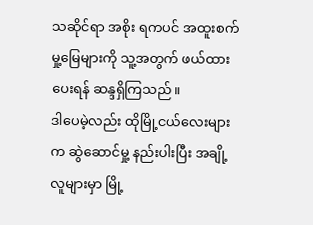သဆိုင်ရာ အစိုး ရကပင် အထူးစက်မှု့မြေများကို သူ့အတွက် ဖယ်ထားပေးရန် ဆန္ဒရှိကြသည်။
ဒါပေမဲ့လည်း ထိုမြို့ငယ်လေးများက ဆွဲဆောင်မှု့ နည်းပါးပြီး အချို့လူများမှာ မြို့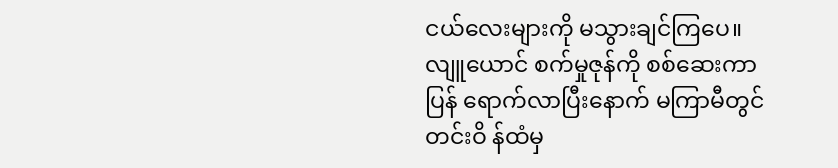ငယ်လေးများကို မသွားချင်ကြပေ။
လျူယောင် စက်မှုဇုန်ကို စစ်ဆေးကာ ပြန် ရောက်လာပြီးနောက် မကြာမီတွင် တင်းဝိ န်ထံမှ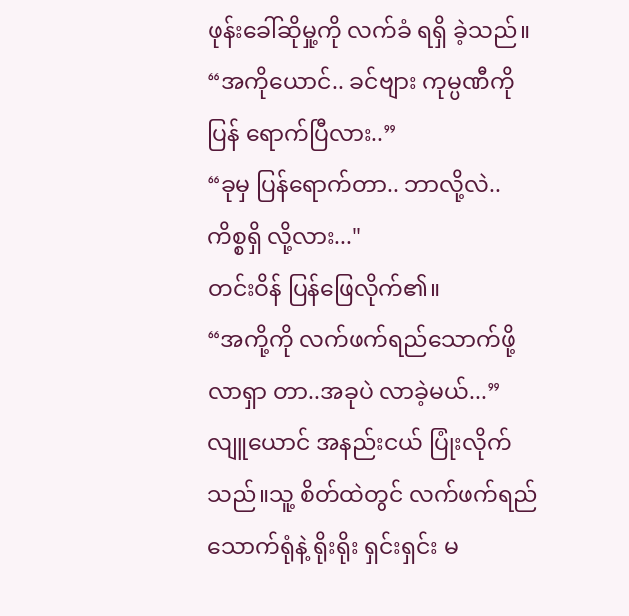ဖုန်းခေါ်ဆိုမှု့ကို လက်ခံ ရရှိ ခဲ့သည်။
“အကိုယောင်.. ခင်ဗျား ကုမ္ပဏီကို ပြန် ရောက်ပြီလား..”
“ခုမှ ပြန်ရောက်တာ.. ဘာလို့လဲ.. ကိစ္စရှိ လို့လား..."
တင်းဝိန် ပြန်ဖြေလိုက်၏။
“အကို့ကို လက်ဖက်ရည်သောက်ဖို့ လာရှာ တာ..အခုပဲ လာခဲ့မယ်...”
လျူယောင် အနည်းငယ် ပြုံးလိုက်သည်။သူ့ စိတ်ထဲတွင် လက်ဖက်ရည်သောက်ရုံနဲ့ ရိုးရိုး ရှင်းရှင်း မ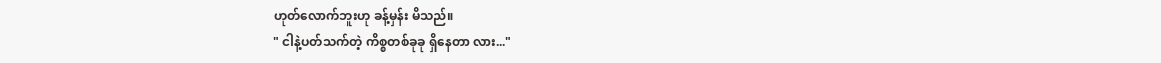ဟုတ်လောက်ဘူးဟု ခန့်မှန်း မိသည်။
" ငါနဲ့ပတ်သက်တဲ့ ကိစ္စတစ်ခုခု ရှိနေတာ လား..."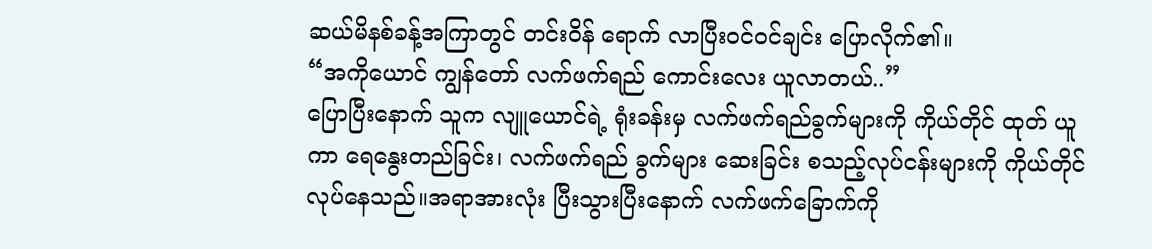ဆယ်မိနစ်ခန့်အကြာတွင် တင်းဝိန် ရောက် လာပြီးဝင်ဝင်ချင်း ပြောလိုက်၏။
“အကိုယောင် ကျွန်တော် လက်ဖက်ရည် ကောင်းလေး ယူလာတယ်..”
ပြောပြီးနောက် သူက လျူယောင်ရဲ့ ရုံးခန်းမှ လက်ဖက်ရည်ခွက်များကို ကိုယ်တိုင် ထုတ် ယူကာ ရေနွေးတည်ခြင်း၊ လက်ဖက်ရည် ခွက်များ ဆေးခြင်း စသည့်လုပ်ငန်းများကို ကိုယ်တိုင်လုပ်နေသည်။အရာအားလုံး ပြီးသွားပြီးနောက် လက်ဖက်ခြောက်ကို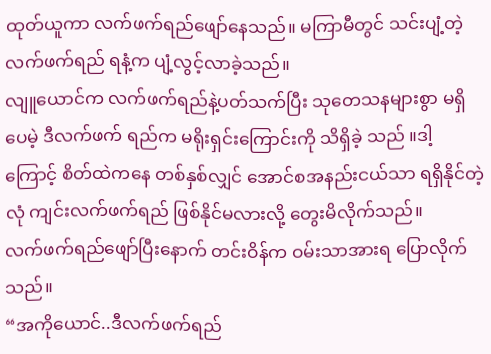ထုတ်ယူကာ လက်ဖက်ရည်ဖျော်နေသည်။ မကြာမီတွင် သင်းပျံ့တဲ့ လက်ဖက်ရည် ရနံ့က ပျံ့လွင့်လာခဲ့သည်။
လျူယောင်က လက်ဖက်ရည်နဲ့ပတ်သက်ပြီး သုတေသနများစွာ မရှိပေမဲ့ ဒီလက်ဖက် ရည်က မရိုးရှင်းကြောင်းကို သိရှိခဲ့ သည် ။ဒါ့ကြောင့် စိတ်ထဲကနေ တစ်နှစ်လျှင် အောင်စအနည်းငယ်သာ ရရှိနိုင်တဲ့ လုံ ကျင်းလက်ဖက်ရည် ဖြစ်နိုင်မလားလို့ တွေးမိလိုက်သည်။
လက်ဖက်ရည်ဖျော်ပြီးနောက် တင်းဝိန်က ဝမ်းသာအားရ ပြောလိုက်သည်။
“အကိုယောင်..ဒီလက်ဖက်ရည်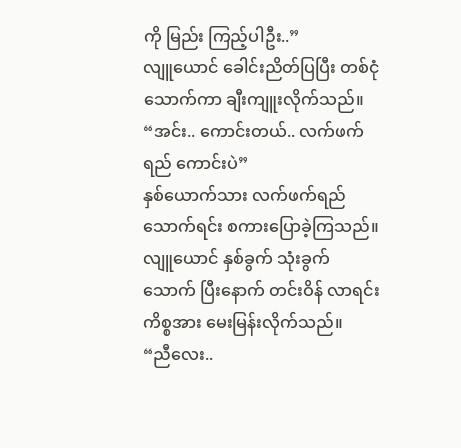ကို မြည်း ကြည့်ပါဦး..”
လျူယောင် ခေါင်းညိတ်ပြပြီး တစ်ငုံ သောက်ကာ ချီးကျူးလိုက်သည်။
“အင်း.. ကောင်းတယ်.. လက်ဖက်ရည် ကောင်းပဲ”
နှစ်ယောက်သား လက်ဖက်ရည်သောက်ရင်း စကားပြောခဲ့ကြသည်။
လျူယောင် နှစ်ခွက် သုံးခွက် သောက် ပြီးနောက် တင်းဝိန် လာရင်းကိစ္စအား မေးမြန်းလိုက်သည်။
“ညီလေး..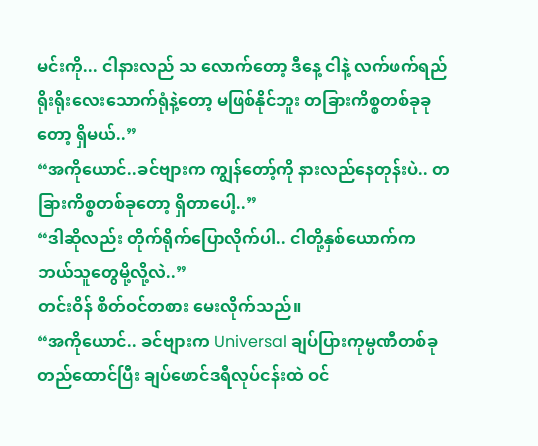မင်းကို... ငါနားလည် သ လောက်တော့ ဒီနေ့ ငါနဲ့ လက်ဖက်ရည် ရိုးရိုးလေးသောက်ရုံနဲ့တော့ မဖြစ်နိုင်ဘူး တခြားကိစ္စတစ်ခုခုတော့ ရှိမယ်..”
“အကိုယောင်..ခင်ဗျားက ကျွန်တော့်ကို နားလည်နေတုန်းပဲ.. တခြားကိစ္စတစ်ခုတော့ ရှိတာပေါ့..”
“ဒါဆိုလည်း တိုက်ရိုက်ပြောလိုက်ပါ.. ငါတို့နှစ်ယောက်က ဘယ်သူတွေမို့လို့လဲ..”
တင်းဝိန် စိတ်ဝင်တစား မေးလိုက်သည်။
“အကိုယောင်.. ခင်ဗျားက Universal ချပ်ပြားကုမ္ပဏီတစ်ခု တည်ထောင်ပြီး ချပ်ဖောင်ဒရီလုပ်ငန်းထဲ ဝင်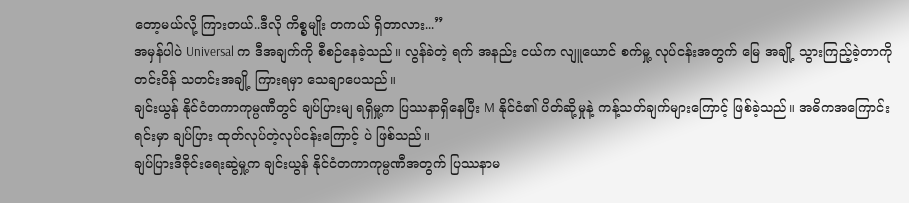တော့မယ်လို့ ကြားတယ်..ဒီလို ကိစ္စမျိုး တကယ် ရှိတာလား...”
အမှန်ပါပဲ Universal က ဒီအချက်ကို စီစဉ်နေခဲ့သည်။ လွန်ခဲတဲ့ ရက် အနည်း ငယ်က လျူယောင် စက်မှု့ လုပ်ငန်းအတွက် မြေ အချို့ သွားကြည့်ခဲ့တာကို တင်းဝိန် သတင်းအချို့ ကြားရမှာ သေချာပေသည်။
ချင်းယွန် နိုင်ငံတကာကုမ္ပဏီတွင် ချပ်ပြားမျ ရရှိမှု့က ပြဿနာရှိနေပြီး M နိုင်ငံ၏ ပိတ်ဆို့မှုနဲ့ ကန့်သတ်ချက်များကြောင့် ဖြစ်ခဲ့သည်။ အဓိကအကြောင်းရင်းမှာ ချပ်ပြား ထုတ်လုပ်တဲ့လုပ်ငန်းကြောင့် ပဲ ဖြစ်သည်။
ချပ်ပြားဒီဇိုင်းရေးဆွဲမှု့က ချင်းယွန် နိုင်ငံတကာကုမ္ပဏီအတွက် ပြဿနာမ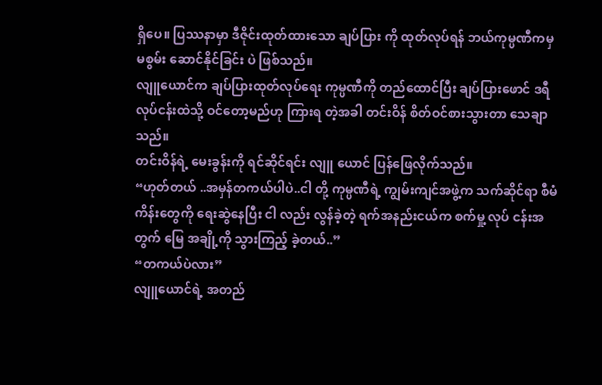ရှိပေ။ ပြဿနာမှာ ဒီဇိုင်းထုတ်ထားသော ချပ်ပြား ကို ထုတ်လုပ်ရန် ဘယ်ကုမ္ပဏီကမှ မစွမ်း ဆောင်နိုင်ခြင်း ပဲ ဖြစ်သည်။
လျူယောင်က ချပ်ပြားထုတ်လုပ်ရေး ကုမ္ပဏီကို တည်ထောင်ပြီး ချပ်ပြားဖောင် ဒရီလုပ်ငန်းထဲသို့ ဝင်တော့မည်ဟု ကြားရ တဲ့အခါ တင်းဝိန် စိတ်ဝင်စားသွားတာ သေချာသည်။
တင်းဝိန်ရဲ့ မေးခွန်းကို ရင်ဆိုင်ရင်း လျူ ယောင် ပြန်ဖြေလိုက်သည်။
“ဟုတ်တယ် ..အမှန်တကယ်ပါပဲ..ငါ တို့ ကုမ္ပဏီရဲ့ ကျွမ်းကျင်အဖွဲ့က သက်ဆိုင်ရာ စီမံကိန်းတွေကို ရေးဆွဲနေပြီး ငါ လည်း လွန်ခဲ့တဲ့ ရက်အနည်းငယ်က စက်မှု့ လုပ် ငန်းအတွက် မြေ အချို့ကို သွားကြည့် ခဲ့တယ်..”
“တကယ်ပဲလား”
လျူယောင်ရဲ့ အတည်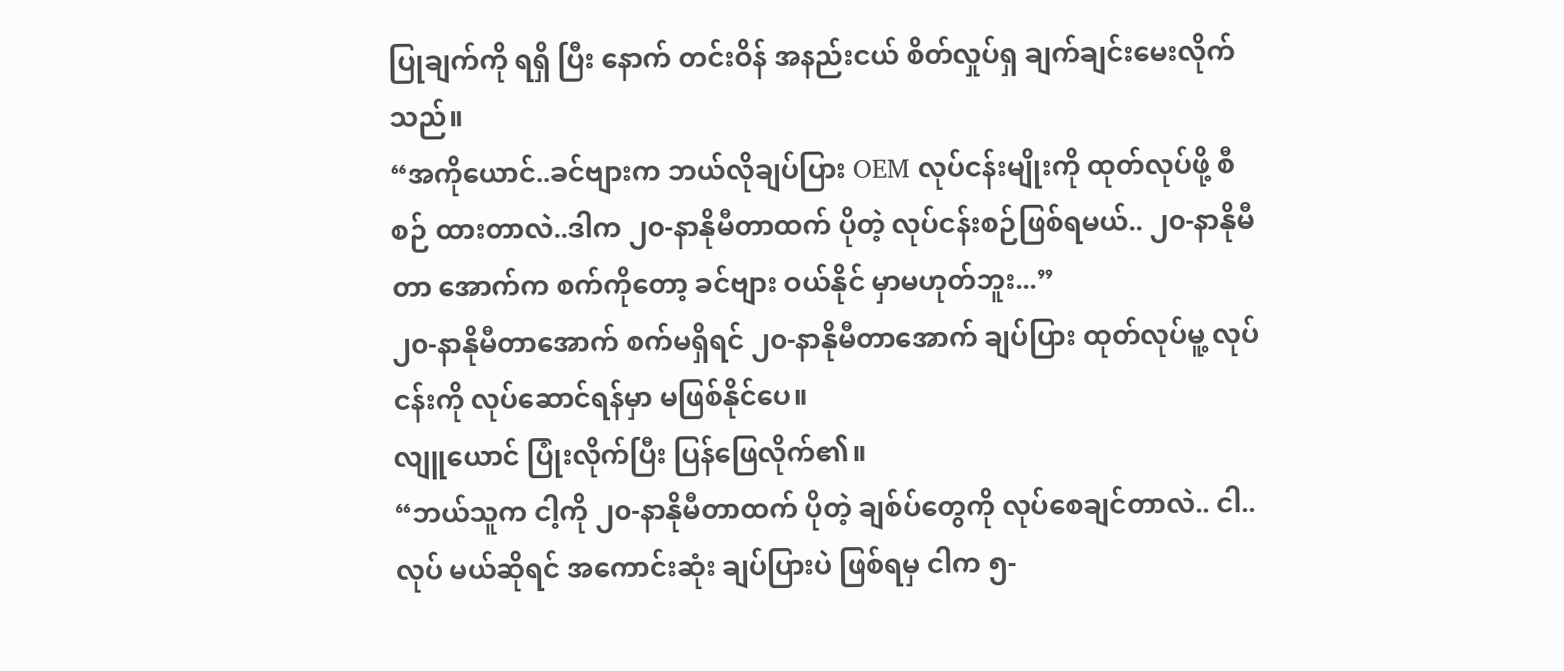ပြုချက်ကို ရရှိ ပြီး နောက် တင်းဝိန် အနည်းငယ် စိတ်လှုပ်ရှ ချက်ချင်းမေးလိုက်သည်။
“အကိုယောင်..ခင်ဗျားက ဘယ်လိုချပ်ပြား OEM လုပ်ငန်းမျိုးကို ထုတ်လုပ်ဖို့ စီစဉ် ထားတာလဲ..ဒါက ၂၀-နာနိုမီတာထက် ပိုတဲ့ လုပ်ငန်းစဉ်ဖြစ်ရမယ်.. ၂၀-နာနိုမီတာ အောက်က စက်ကိုတော့ ခင်ဗျား ဝယ်နိုင် မှာမဟုတ်ဘူး...”
၂၀-နာနိုမီတာအောက် စက်မရှိရင် ၂၀-နာနိုမီတာအောက် ချပ်ပြား ထုတ်လုပ်မူ့ လုပ်ငန်းကို လုပ်ဆောင်ရန်မှာ မဖြစ်နိုင်ပေ။
လျူယောင် ပြုံးလိုက်ပြီး ပြန်ဖြေလိုက်၏။
“ဘယ်သူက ငါ့ကို ၂၀-နာနိုမီတာထက် ပိုတဲ့ ချစ်ပ်တွေကို လုပ်စေချင်တာလဲ.. ငါ.. လုပ် မယ်ဆိုရင် အကောင်းဆုံး ချပ်ပြားပဲ ဖြစ်ရမှ ငါက ၅-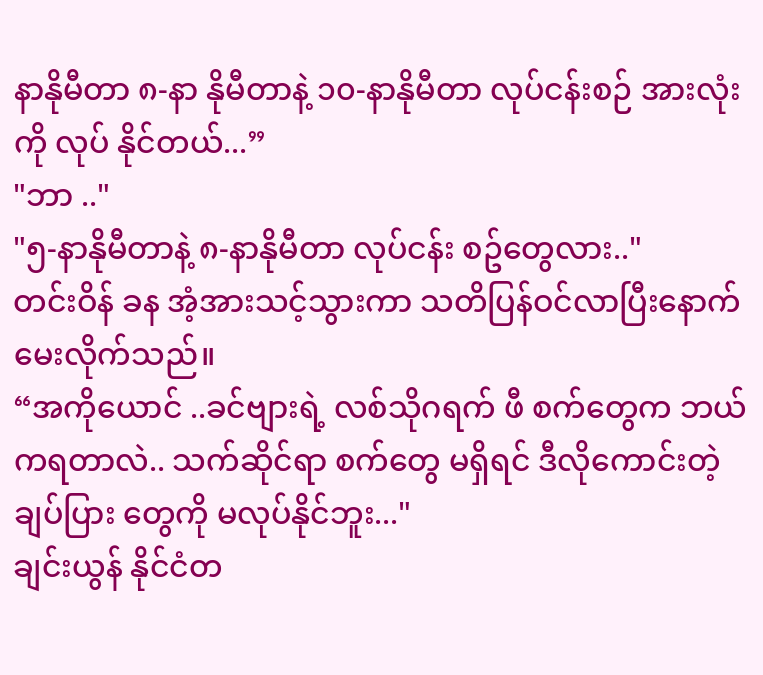နာနိုမီတာ ၈-နာ နိုမီတာနဲ့ ၁၀-နာနိုမီတာ လုပ်ငန်းစဉ် အားလုံးကို လုပ် နိုင်တယ်...”
"ဘာ .."
"၅-နာနိုမီတာနဲ့ ၈-နာနိုမီတာ လုပ်ငန်း စဥ်တွေလား.."
တင်းဝိန် ခန အံ့အားသင့်သွားကာ သတိပြန်ဝင်လာပြီးနောက် မေးလိုက်သည်။
“အကိုယောင် ..ခင်ဗျားရဲ့ လစ်သိုဂရက် ဖီ စက်တွေက ဘယ်ကရတာလဲ.. သက်ဆိုင်ရာ စက်တွေ မရှိရင် ဒီလိုကောင်းတဲ့ ချပ်ပြား တွေကို မလုပ်နိုင်ဘူး..."
ချင်းယွန် နိုင်ငံတ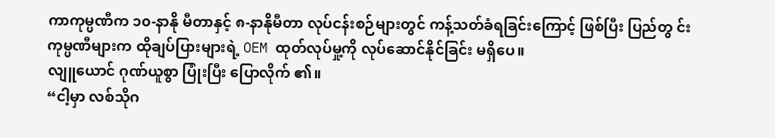ကာကုမ္ပဏီက ၁၀-နာနို မီတာနှင့် ၈-နာနိုမီတာ လုပ်ငန်းစဉ်များတွင် ကန့်သတ်ခံရခြင်းကြောင့် ဖြစ်ပြီး ပြည်တွ င်းကုမ္ပဏီများက ထိုချပ်ပြားများရဲ့ OEM ထုတ်လုပ်မှု့ကို လုပ်ဆောင်နိုင်ခြင်း မရှိပေ။
လျူယောင် ဂုဏ်ယူစွာ ပြုံးပြီး ပြောလိုက် ၏။
“ငါ့မှာ လစ်သိုဂ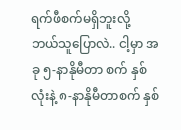ရက်ဖီစက်မရှိဘူးလို့ ဘယ်သူပြောလဲ.. ငါ့မှာ အခု ၅-နာနိုမီတာ စက် နှစ်လုံးနဲ့ ၈-နာနိုမီတာစက် နှစ်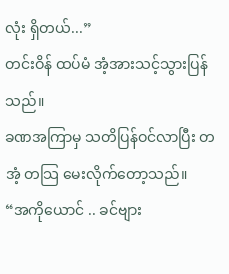လုံး ရှိတယ်...”
တင်းဝိန် ထပ်မံ အံ့အားသင့်သွားပြန်သည်။
ခဏအကြာမှ သတိပြန်ဝင်လာပြီး တအံ့ တသြ မေးလိုက်တော့သည်။
“အကိုယောင် .. ခင်ဗျား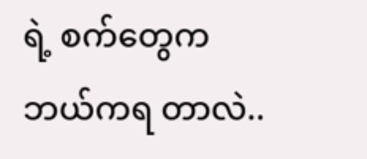ရဲ့ စက်တွေက ဘယ်ကရ တာလဲ..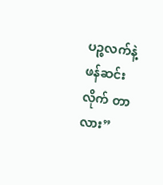ပဉ္စလက်နဲ့ ဖန်ဆင်းလိုက် တာလား”